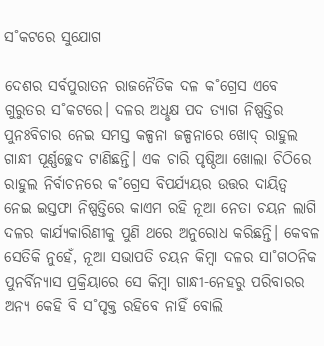ସ˚କଟରେ ସୁଯୋଗ

ଦେଶର ସର୍ବପୁରାତନ ରାଜନୈତିକ ଦଳ କ˚ଗ୍ରେସ ଏବେ ଗୁରୁତର ସ˚କଟରେ। ଦଳର ଅଧୢକ୍ଷ ପଦ ତ୍ୟାଗ ନିଷ୍ପତ୍ତିର ପୁନଃବିଚାର ନେଇ ସମସ୍ତ କଳ୍ପନା ଜଳ୍ପନାରେ ଖୋଦ୍‌ ରାହୁଲ ଗାନ୍ଧୀ ପୂର୍ଣ୍ଣଚ୍ଛେଦ ଟାଣିଛନ୍ତି। ଏକ ଚାରି ପୃଷ୍ଠିଆ ଖୋଲା ଚିଠିରେ ରାହୁଲ ନିର୍ବାଚନରେ କ˚ଗ୍ରେସ ବିପର୍ଯ୍ୟୟର ଉତ୍ତର ଦାୟିତ୍ବ ନେଇ ଇସ୍ତଫା ନିଷ୍ପତ୍ତିରେ କାଏମ ରହି ନୂଆ ନେତା ଚୟନ ଲାଗି ଦଳର କାର୍ଯ୍ୟକାରିଣୀକୁ ପୁଣି ଥରେ ଅନୁରୋଧ କରିଛନ୍ତି। କେବଳ ସେତିକି ନୁହେଁ, ନୂଆ ସଭାପତି ଚୟନ କିମ୍ବା ଦଳର ସା˚ଗଠନିକ ପୁନର୍ବିନ୍ୟାସ ପ୍ରକ୍ରିୟାରେ ସେ କିମ୍ବା ଗାନ୍ଧୀ-ନେହରୁ ପରିବାରର ଅନ୍ୟ କେହି ବି ସ˚ପୃକ୍ତ ରହିବେ ନାହିଁ ବୋଲି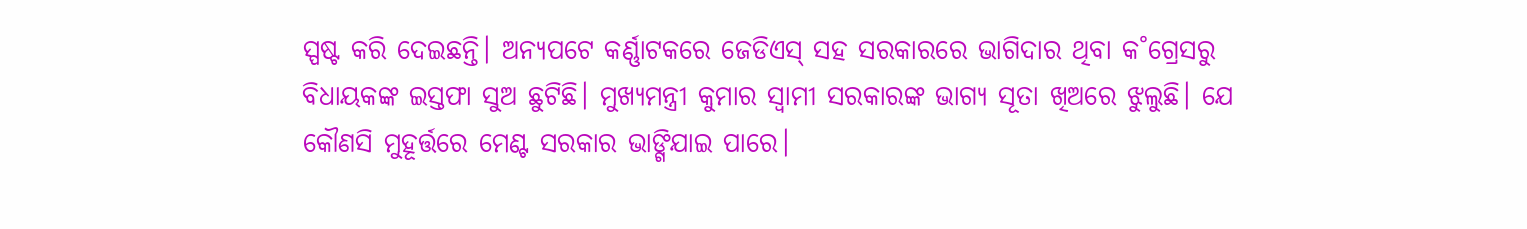ସ୍ପଷ୍ଟ କରି ଦେଇଛନ୍ତି। ଅନ୍ୟପଟେ କର୍ଣ୍ଣାଟକରେ ଜେଡିଏସ୍‌ ସହ ସରକାରରେ ଭାଗିଦାର ଥିବା କ˚ଗ୍ରେସରୁ ବିଧାୟକଙ୍କ ଇସ୍ତଫା ସୁଅ ଛୁଟିଛି। ମୁଖ୍ୟମନ୍ତ୍ରୀ କୁମାର ସ୍ବାମୀ ସରକାରଙ୍କ ଭାଗ୍ୟ ସୂତା ଖିଅରେ ଝୁଲୁଛି। ଯେ କୌଣସି ମୁହୂର୍ତ୍ତରେ ମେଣ୍ଟ ସରକାର ଭାଙ୍ଗିଯାଇ ପାରେ।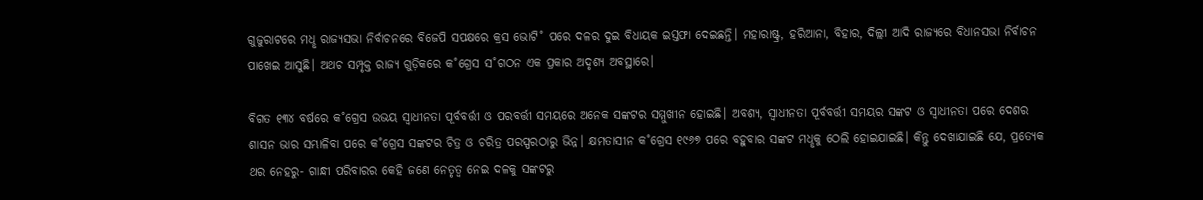ଗୁଜୁରାଟରେ ମଧୢ ରାଜ୍ୟସଭା ନିର୍ବାଚନରେ ବିଜେପି ସପକ୍ଷରେ କ୍ରସ ଭୋଟି˚ ପରେ ଦଳର ଦୁଇ ବିଧାୟକ ଇସ୍ତଫା ଦେଇଛନ୍ତି। ମହାରାଷ୍ଟ୍ର, ହରିଆନା, ବିହାର, ଦିଲ୍ଲୀ ଆଦି ରାଜ୍ୟରେ ବିଧାନସଭା ନିର୍ବାଚନ ପାଖେଇ ଆସୁଛି। ଅଥଚ ସମ୍ପୃକ୍ତ ରାଜ୍ୟ ଗୁଡ଼ିକରେ କ˚ଗ୍ରେସ ସ˚ଗଠନ ଏକ ପ୍ରକାର ଅଦୃଶ୍ୟ ଅବସ୍ଥାରେ।

ବିଗତ ୧୩୪ ବର୍ଷରେ କ˚ଗ୍ରେସ ଉଭୟ ସ୍ବାଧୀନତା ପୂର୍ବବର୍ତ୍ତୀ ଓ ପରବର୍ତ୍ତୀ ସମୟରେ ଅନେକ ସଙ୍କଟର ସମ୍ମୁଖୀନ ହୋଇଛି। ଅବଶ୍ୟ, ସ୍ବାଧୀନତା ପୂର୍ବବର୍ତ୍ତୀ ସମୟର ସଙ୍କଟ ଓ ସ୍ବାଧୀନତା ପରେ ଦେଶର ଶାସନ ଭାର ସମ୍ଭାଳିବା ପରେ କ˚ଗ୍ରେସ ସଙ୍କଟର ଚିତ୍ର ଓ ଚରିତ୍ର ପରସ୍ପରଠାରୁ ଭିନ୍ନ। କ୍ଷମତାସୀନ କ˚ଗ୍ରେସ ୧୯୬୭ ପରେ ବହୁବାର ସଙ୍କଟ ମଧୢକୁ ଠେଲି ହୋଇଯାଇଛି। କିନ୍ତୁ ଦେଖାଯାଇଛି ଯେ, ପ୍ରତ୍ୟେକ ଥର ନେହରୁ- ଗାନ୍ଧୀ ପରିବାରର କେହି ଜଣେ ନେତୃତ୍ବ ନେଇ ଦଳକୁ ସଙ୍କଟରୁ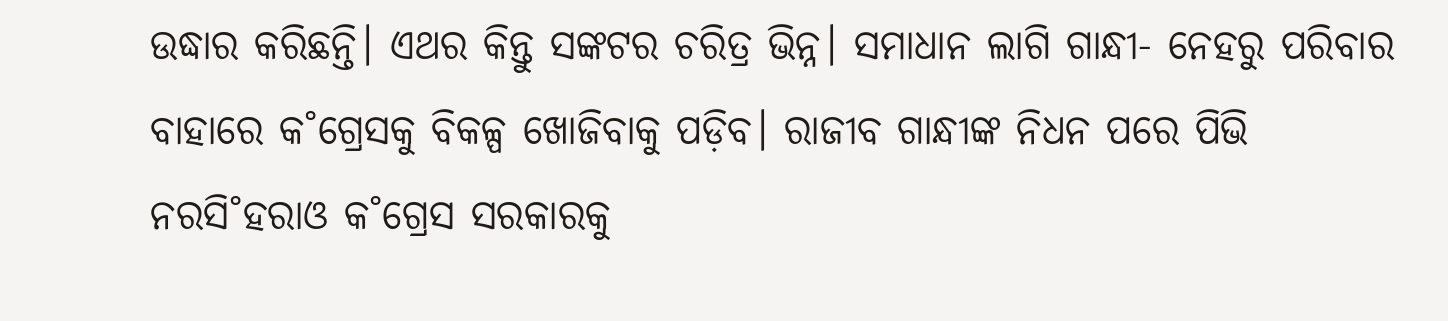ଉଦ୍ଧାର କରିଛନ୍ତି। ଏଥର କିନ୍ତୁ ସଙ୍କଟର ଚରିତ୍ର ଭିନ୍ନ। ସମାଧାନ ଲାଗି ଗାନ୍ଧୀ- ନେହରୁ ପରିବାର ବାହାରେ କ˚ଗ୍ରେସକୁ ବିକଳ୍ପ ଖୋଜିବାକୁ ପଡ଼ିବ। ରାଜୀବ ଗାନ୍ଧୀଙ୍କ ନିଧନ ପରେ ପିଭି ନରସି˚ହରାଓ କ˚ଗ୍ରେସ ସରକାରକୁ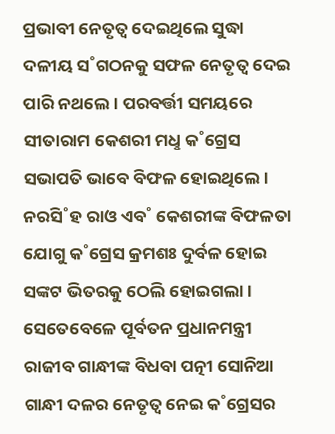ପ୍ରଭାବୀ ନେତୃତ୍ବ ଦେଇଥିଲେ ସୁଦ୍ଧା ଦଳୀୟ ସ˚ଗଠନକୁ ସଫଳ ନେତୃତ୍ବ ଦେଇ ପାରି ନଥଲେ। ପରବର୍ତ୍ତୀ ସମୟରେ ସୀତାରାମ କେଶରୀ ମଧୢ କ˚ଗ୍ରେସ ସଭାପତି ଭାବେ ବିଫଳ ହୋଇଥିଲେ। ନରସି˚ହ ରାଓ ଏବ˚ କେଶରୀଙ୍କ ବିଫଳତା ଯୋଗୁ କ˚ଗ୍ରେସ କ୍ରମଶଃ ଦୁର୍ବଳ ହୋଇ ସଙ୍କଟ ଭିତରକୁ ଠେଲି ହୋଇଗଲା। ସେତେବେଳେ ପୂର୍ବତନ ପ୍ରଧାନମନ୍ତ୍ରୀ ରାଜୀବ ଗାନ୍ଧୀଙ୍କ ବିଧବା ପତ୍ନୀ ସୋନିଆ ଗାନ୍ଧୀ ଦଳର ନେତୃତ୍ବ ନେଇ କ˚ଗ୍ରେସର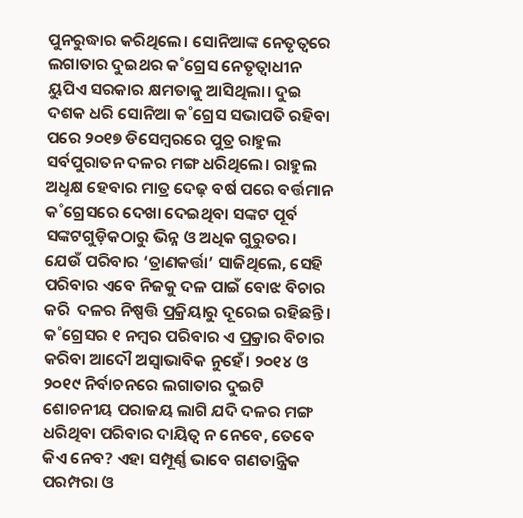ପୁନରୁଦ୍ଧାର କରିଥିଲେ। ସୋନିଆଙ୍କ ନେତୃତ୍ବରେ ଲଗାତାର ଦୁଇଥର କ˚ଗ୍ରେସ ନେତୃତ୍ବାଧୀନ ୟୁପିଏ ସରକାର କ୍ଷମତାକୁ ଆସିଥିଲା। ଦୁଇ ଦଶକ ଧରି ସୋନିଆ କ˚ଗ୍ରେସ ସଭାପତି ରହିବା ପରେ ୨୦୧୭ ଡିସେମ୍ବରରେ ପୁତ୍ର ରାହୁଲ ସର୍ବପୁରାତନ ଦଳର ମଙ୍ଗ ଧରିଥିଲେ। ରାହୁଲ ଅଧୢକ୍ଷ ହେବାର ମାତ୍ର ଦେଢ଼ ବର୍ଷ ପରେ ବର୍ତ୍ତମାନ କ˚ଗ୍ରେସରେ ଦେଖା ଦେଇଥିବା ସଙ୍କଟ ପୂର୍ବ ସଙ୍କଟଗୁଡ଼ିକଠାରୁ ଭିନ୍ନ ଓ ଅଧିକ ଗୁରୁତର।  ଯେଉଁ ପରିବାର ‘ତ୍ରାଣକର୍ତ୍ତା’ ସାଜିଥିଲେ, ସେହି ପରିବାର ଏବେ ନିଜକୁ ଦଳ ପାଇଁ ବୋଝ ବିଚାର କରି  ଦଳର ନିଷ୍ପତ୍ତି ପ୍ରକ୍ରିୟାରୁ ଦୂରେଇ ରହିଛନ୍ତି। କ˚ଗ୍ରେସର ୧ ନମ୍ବର ପରିବାର ଏ ପ୍ର୍ରକାର ବିଚାର କରିବା ଆଦୌ ଅସ୍ବାଭାବିକ ନୁହେଁ। ୨୦୧୪ ଓ ୨୦୧୯ ନିର୍ବାଚନରେ ଲଗାତାର ଦୁଇଟି ଶୋଚନୀୟ ପରାଜୟ ଲାଗି ଯଦି ଦଳର ମଙ୍ଗ ଧରିଥିବା ପରିବାର ଦାୟିତ୍ବ ନ ନେବେ, ତେବେ କିଏ ନେବ? ଏହା ସମ୍ପୂର୍ଣ୍ଣ ଭାବେ ଗଣତାନ୍ତ୍ରିକ ପରମ୍ପରା ଓ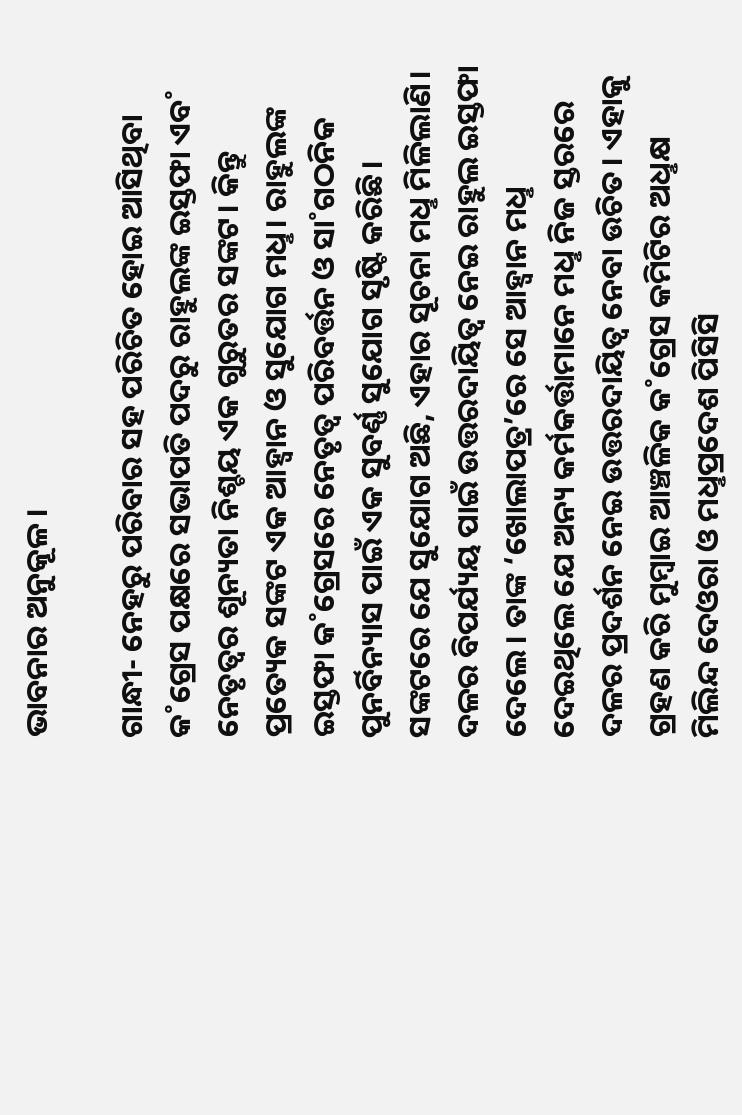ଭାବନାର ଅନୁକୂଳ।

ଗାନ୍ଧୀ- ନେହରୁ ପରିବାର ସହ ପରିଚିତ ହୋଇ ଆସିଥିବା କ˚ଗ୍ରେସ ପକ୍ଷରେ ସଭାପତି ପଦରୁ ରାହୁଲଙ୍କ ଇସ୍ତଫା ଏବ˚ ନେତୃତ୍ବର ଶୂନ୍ୟତା ନିଶ୍ଚୟ ଏକ ଗୁରୁତର ସଙ୍କଟ। କିନ୍ତୁ ପ୍ରତ୍ୟେକ ସଙ୍କଟ ଏକ ଆହ୍ବାନ ଓ ସୁଯୋଗ ମଧୢ। ରାହୁଲଙ୍କ ଇସ୍ତଫା କ˚ଗ୍ରେସରେ ନେତୃତ୍ବ ପରିବର୍ତ୍ତନ ଓ ସା˚ଗଠନିକ ପୁନର୍ବିନ୍ୟାସ ପାଇଁ ଏକ ସୁବର୍ଣ୍ଣ ସୁଯୋଗ ସୃଷ୍ଟି କରିଛି। ସଙ୍କଟରେ ଯେ ସୁଯୋଗ ଅଛି, ଏହାର ସୂଚନା ମଧୢ ମିଳିଲାଣି। ଦଳର ବିପର୍ଯ୍ୟୟ ପାଇଁ ଉତ୍ତରଦାୟିତ୍ବ ନେଇ ରାହୁଲ ଇସ୍ତଫା ଦେଲେ। ତାଙ୍କ ‘ଖୋଲାପତ୍ର’ରେ ସେ ଆହ୍ବାନ ମଧୢ ଦେଇଥିଲେ ଯେ ଅନ୍ୟ କର୍ମକର୍ତ୍ତାମାନେ ମଧୢ ନିଜ ସ୍ତରରେ ଦଳର ପ୍ରଦର୍ଶନ ନେଇ ଉତ୍ତରଦାୟିତ୍ବ ନେବା ଉଚିତ। ଏହାକୁ ଗ୍ରହଣ କରି ମୁମ୍ବାଇ ଆଞ୍ଚଳିକ କ˚ଗ୍ରେସ କମିଟିର ଅଧୢକ୍ଷ ମିଲିନ୍ଦ ଦେଓରା ଓ ମଧୢପ୍ରଦେଶ ପିସିସି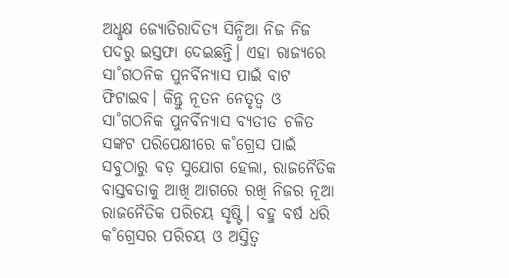ଅଧୢକ୍ଷ ଜ୍ୟୋତିରାଦିତ୍ୟ ସିନ୍ଧିଆ ନିଜ ନିଜ ପଦରୁ ଇସ୍ତଫା ଦେଇଛନ୍ତି। ଏହା ରାଜ୍ୟରେ ସା˚ଗଠନିକ ପୁନର୍ବିନ୍ୟାସ ପାଇଁ ବାଟ ଫିଟାଇବ। କିନ୍ତୁ ନୂତନ ନେତୃତ୍ବ ଓ ସା˚ଗଠନିକ ପୁନର୍ବିନ୍ୟାସ ବ୍ୟତୀତ ଚଳିତ ସଙ୍କଟ ପରିପେକ୍ଷୀରେ କ˚ଗ୍ରେସ ପାଇଁ ସବୁଠାରୁ ବଡ଼ ସୁଯୋଗ ହେଲା, ରାଜନୈତିକ ବାସ୍ତବତାକୁ ଆଖି ଆଗରେ ରଖି ନିଜର ନୂଆ ରାଜନୈତିକ ପରିଚୟ ସୃଷ୍ଟି। ବହୁ ବର୍ଷ ଧରି କ˚ଗ୍ରେସର ପରିଚୟ ଓ ଅସ୍ତିତ୍ବ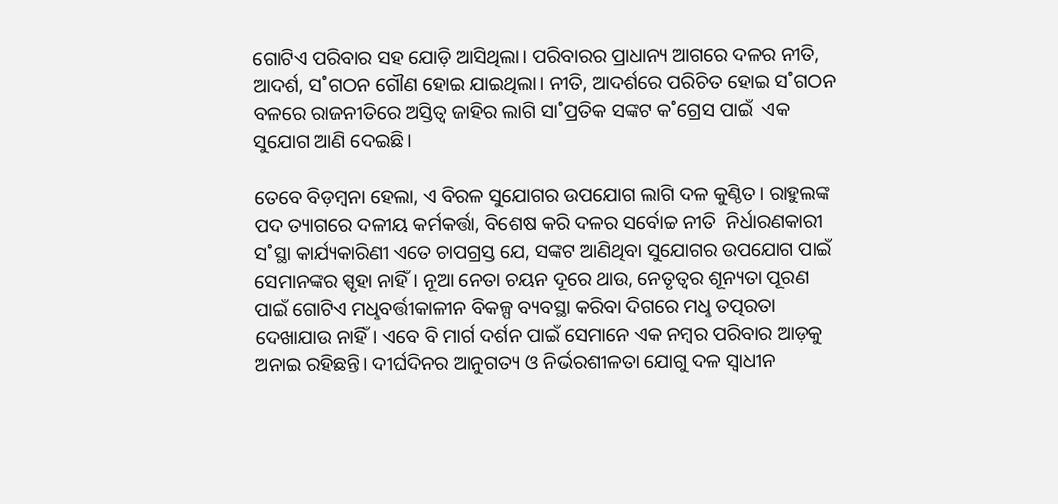ଗୋଟିଏ ପରିବାର ସହ ଯୋଡ଼ି ଆସିଥିଲା। ପରିବାରର ପ୍ରାଧାନ୍ୟ ଆଗରେ ଦଳର ନୀତି, ଆଦର୍ଶ, ସ˚ଗଠନ ଗୌଣ ହୋଇ ଯାଇଥିଲା। ନୀତି, ଆଦର୍ଶରେ ପରିଚିତ ହୋଇ ସ˚ଗଠନ ବଳରେ ରାଜନୀତିରେ ଅସ୍ତିତ୍ବ ଜାହିର ଲାଗି ସା˚ପ୍ରତିକ ସଙ୍କଟ କ˚ଗ୍ରେସ ପାଇଁ  ଏକ ସୁଯୋଗ ଆଣି ଦେଇଛି।

ତେବେ ବିଡ଼ମ୍ବନା ହେଲା, ଏ ବିରଳ ସୁଯୋଗର ଉପଯୋଗ ଲାଗି ଦଳ କୁଣ୍ଠିତ। ରାହୁଲଙ୍କ ପଦ ତ୍ୟାଗରେ ଦଳୀୟ କର୍ମକର୍ତ୍ତା, ବିଶେଷ କରି ଦଳର ସର୍ବୋଚ୍ଚ ନୀତି  ନିର୍ଧାରଣକାରୀ ସ˚ସ୍ଥା କାର୍ଯ୍ୟକାରିଣୀ ଏତେ ଚାପଗ୍ରସ୍ତ ଯେ, ସଙ୍କଟ ଆଣିଥିବା ସୁଯୋଗର ଉପଯୋଗ ପାଇଁ ସେମାନଙ୍କର ସ୍ପୃହା ନାହିଁ। ନୂଆ ନେତା ଚୟନ ଦୂରେ ଥାଉ, ନେତୃତ୍ବର ଶୂନ୍ୟତା ପୂରଣ ପାଇଁ ଗୋଟିଏ ମଧୢବର୍ତ୍ତୀକାଳୀନ ବିକଳ୍ପ ବ୍ୟବସ୍ଥା କରିବା ଦିଗରେ ମଧୢ ତତ୍ପରତା ଦେଖାଯାଉ ନାହିଁ। ଏବେ ବି ମାର୍ଗ ଦର୍ଶନ ପାଇଁ ସେମାନେ ଏକ ନମ୍ବର ପରିବାର ଆଡ଼କୁ ଅନାଇ ରହିଛନ୍ତି। ଦୀର୍ଘଦିନର ଆନୁଗତ୍ୟ ଓ ନିର୍ଭରଶୀଳତା ଯୋଗୁ ଦଳ ସ୍ବାଧୀନ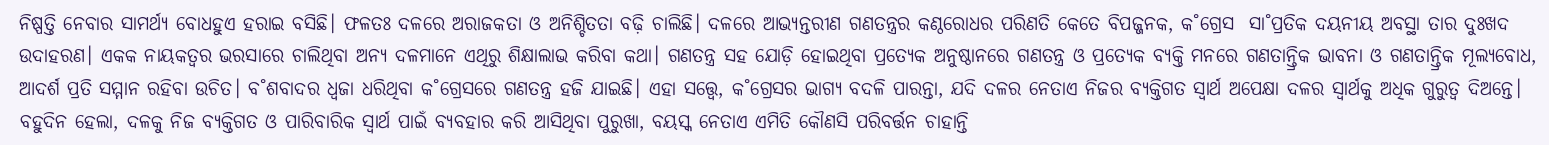ନିଷ୍ପତ୍ତି ନେବାର ସାମର୍ଥ୍ୟ ବୋଧହୁଏ ହରାଇ ବସିଛି। ଫଳତଃ ଦଳରେ ଅରାଜକତା ଓ ଅନିଶ୍ଚିତତା ବଢ଼ି ଚାଲିଛି। ଦଳରେ ଆଭ୍ୟନ୍ତରୀଣ ଗଣତନ୍ତ୍ରର କଣ୍ଠରୋଧର ପରିଣତି କେତେ ବିପଜ୍ଜନକ, କ˚ଗ୍ରେସ  ସା˚ପ୍ରତିକ ଦୟନୀୟ ଅବସ୍ଥା ତାର ଦୁଃଖଦ ଉଦାହରଣ। ଏକକ ନାୟକତ୍ବର ଭରସାରେ ଚାଲିଥିବା ଅନ୍ୟ ଦଳମାନେ ଏଥିରୁ ଶିକ୍ଷାଲାଭ କରିବା କଥା। ଗଣତନ୍ତ୍ର ସହ ଯୋଡ଼ି ହୋଇଥିବା ପ୍ରତ୍ୟେକ ଅନୁଷ୍ଠାନରେ ଗଣତନ୍ତ୍ର ଓ ପ୍ରତ୍ୟେକ ବ୍ୟକ୍ତି ମନରେ ଗଣତାନ୍ତ୍ରିକ ଭାବନା ଓ ଗଣତାନ୍ତ୍ରିକ ମୂଲ୍ୟବୋଧ, ଆଦର୍ଶ ପ୍ରତି ସମ୍ମାନ ରହିବା ଉଚିତ। ବ˚ଶବାଦର ଧ୍ବଜା ଧରିଥିବା କ˚ଗ୍ରେସରେ ଗଣତନ୍ତ୍ର ହଜି ଯାଇଛି। ଏହା ସତ୍ତ୍ବେ, କ˚ଗ୍ରେସର ଭାଗ୍ୟ ବଦଳି ପାରନ୍ତା, ଯଦି ଦଳର ନେତାଏ ନିଜର ବ୍ୟକ୍ତିଗତ ସ୍ବାର୍ଥ ଅପେକ୍ଷା ଦଳର ସ୍ବାର୍ଥକୁ ଅଧିକ ଗୁରୁତ୍ବ ଦିଅନ୍ତେ। ବହୁଦିନ ହେଲା, ଦଳକୁ ନିଜ ବ୍ୟକ୍ତିଗତ ଓ ପାରିବାରିକ ସ୍ବାର୍ଥ ପାଇଁ ବ୍ୟବହାର କରି ଆସିଥିବା ପୁରୁଖା, ବୟସ୍କ ନେତାଏ ଏମିତି କୌଣସି ପରିବର୍ତ୍ତନ ଚାହାନ୍ତି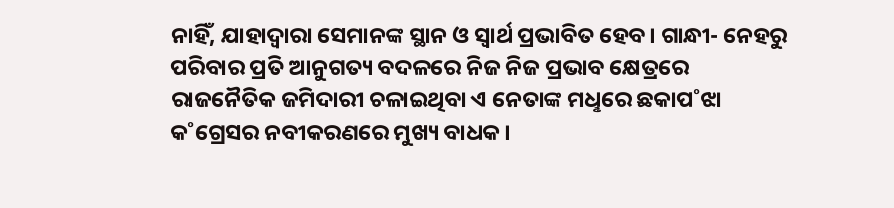ନାହିଁ, ଯାହାଦ୍ବାରା ସେମାନଙ୍କ ସ୍ଥାନ ଓ ସ୍ବାର୍ଥ ପ୍ରଭାବିତ ହେବ। ଗାନ୍ଧୀ- ନେହରୁ ପରିବାର ପ୍ରତି ଆନୁଗତ୍ୟ ବଦଳରେ ନିଜ ନିଜ ପ୍ରଭାବ କ୍ଷେତ୍ରରେ ରାଜନୈତିକ ଜମିଦାରୀ ଚଳାଇଥିବା ଏ ନେତାଙ୍କ ମଧୢରେ ଛକାପ˚ଝା କ˚ଗ୍ରେସର ନବୀକରଣରେ ମୁଖ୍ୟ ବାଧକ।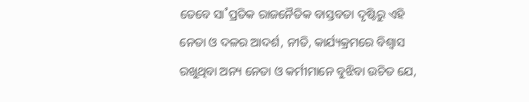ତେବେ ସା˚ପ୍ରତିକ ରାଜନୈତିକ ବାସ୍ତବତା ଦୃଷ୍ଟିରୁ ଏହି ନେତା ଓ ଦଳର ଆଦର୍ଶ, ନୀତି, କାର୍ଯ୍ୟକ୍ରମରେ ବିଶ୍ବାସ ରଖୁଥିବା ଅନ୍ୟ ନେତା ଓ କର୍ମୀମାନେ ବୁଝିବା ଉଚିତ ଯେ,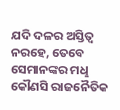ଯଦି ଦଳର ଅସ୍ତିତ୍ବ ନରହେ, ତେବେ ସେମାନଙ୍କର ମଧୢ କୌଣସି ରାଜନୈତିକ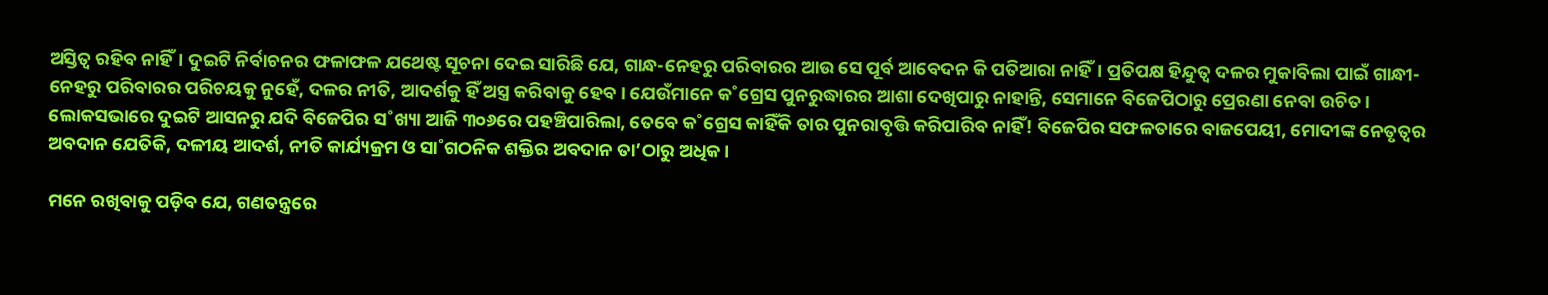ଅସ୍ତିତ୍ବ ରହିବ ନାହିଁ। ଦୁଇଟି ନିର୍ବାଚନର ଫଳାଫଳ ଯଥେଷ୍ଟ ସୂଚନା ଦେଇ ସାରିଛି ଯେ, ଗାନ୍ଧ-ନେହରୁ ପରିବାରର ଆଉ ସେ ପୂର୍ବ ଆବେଦନ କି ପତିଆରା ନାହିଁ। ପ୍ରତିପକ୍ଷ ହିନ୍ଦୁତ୍ବ ଦଳର ମୁକାବିଲା ପାଇଁ ଗାନ୍ଧୀ-ନେହରୁ ପରିବାରର ପରିଚୟକୁ ନୁହେଁ, ଦଳର ନୀତି, ଆଦର୍ଶକୁ ହିଁ ଅସ୍ତ୍ର କରିବାକୁ ହେବ। ଯେଉଁମାନେ କ˚ଗ୍ରେସ ପୁନରୁଦ୍ଧାରର ଆଶା ଦେଖିପାରୁ ନାହାନ୍ତି, ସେମାନେ ବିଜେପିଠାରୁ ପ୍ରେରଣା ନେବା ଉଚିତ। ଲୋକସଭାରେ ଦୁଇଟି ଆସନରୁ ଯଦି ବିଜେପିର ସ˚ଖ୍ୟା ଆଜି ୩୦୬ରେ ପହଞ୍ଚିପାରିଲା, ତେବେ କ˚ଗ୍ରେସ କାହିଁକି ତାର ପୁନରାବୃତ୍ତି କରିପାରିବ ନାହିଁ! ବିଜେପିର ସଫଳତାରେ ବାଜପେୟୀ, ମୋଦୀଙ୍କ ନେତୃତ୍ବର ଅବଦାନ ଯେତିକି, ଦଳୀୟ ଆଦର୍ଶ, ନୀତି କାର୍ଯ୍ୟକ୍ରମ ଓ ସା˚ଗଠନିକ ଶକ୍ତିର ଅବଦାନ ତା’ଠାରୁ ଅଧିକ।

ମନେ ରଖିବାକୁ ପଡ଼ିବ ଯେ, ଗଣତନ୍ତ୍ରରେ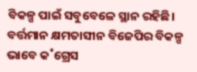ବିକଳ୍ପ ପାଇଁ ସବୁବେଳେ ସ୍ଥାନ ରହିଛି। ବର୍ତ୍ତମାନ କ୍ଷମତାସୀନ ବିଜେପିର ବିକଳ୍ପ ଭାବେ କ˚ଗ୍ରେସ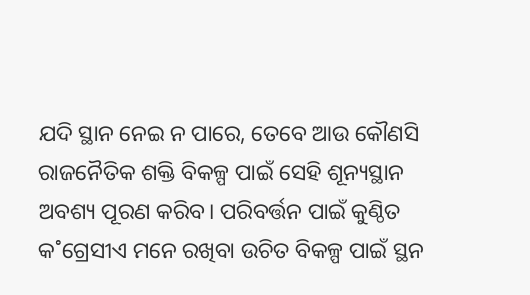ଯଦି ସ୍ଥାନ ନେଇ ନ ପାରେ, ତେବେ ଆଉ କୌଣସି ରାଜନୈତିକ ଶକ୍ତି ବିକଳ୍ପ ପାଇଁ ସେହି ଶୂନ୍ୟସ୍ଥାନ ଅବଶ୍ୟ ପୂରଣ କରିବ। ପରିବର୍ତ୍ତନ ପାଇଁ କୁଣ୍ଠିତ କ˚ଗ୍ରେସୀଏ ମନେ ରଖିବା ଉଚିତ ବିକଳ୍ପ ପାଇଁ ସ୍ଥନ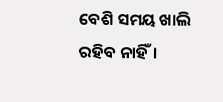ବେଶି ସମୟ ଖାଲି ରହିବ ନାହିଁ।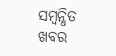ସମ୍ବନ୍ଧିତ ଖବର